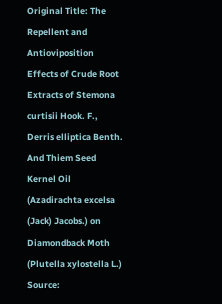Original Title: The Repellent and Antioviposition Effects of Crude Root Extracts of Stemona curtisii Hook. F., Derris elliptica Benth. And Thiem Seed Kernel Oil (Azadirachta excelsa (Jack) Jacobs.) on Diamondback Moth (Plutella xylostella L.)
Source: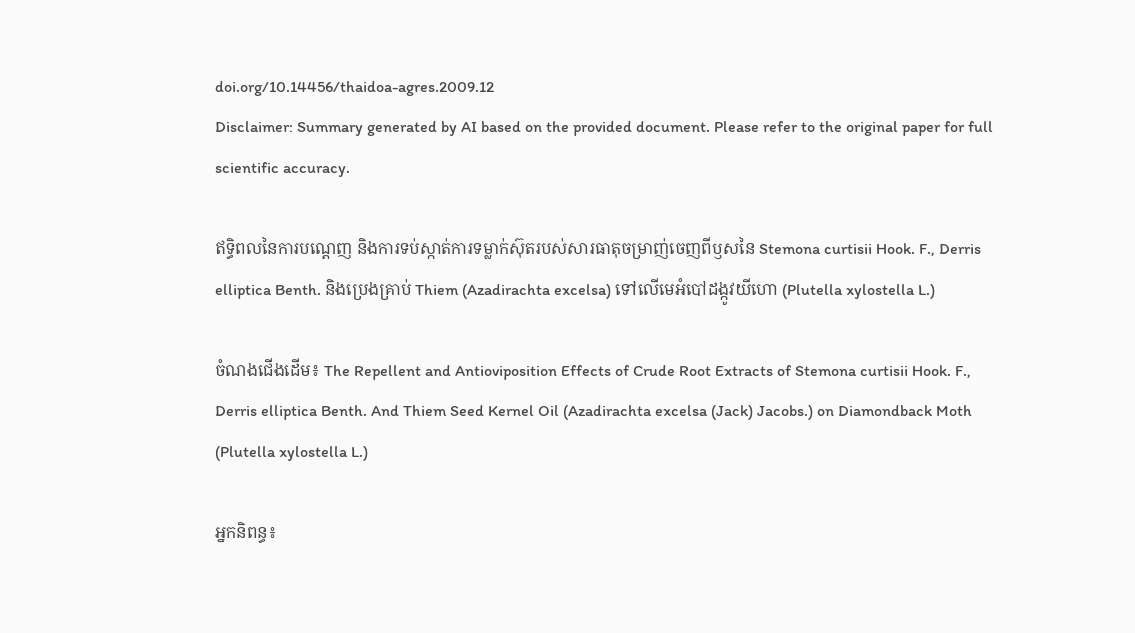doi.org/10.14456/thaidoa-agres.2009.12
Disclaimer: Summary generated by AI based on the provided document. Please refer to the original paper for full scientific accuracy.

ឥទ្ធិពលនៃការបណ្តេញ និងការទប់ស្កាត់ការទម្លាក់ស៊ុតរបស់សារធាតុចម្រាញ់ចេញពីឫសនៃ Stemona curtisii Hook. F., Derris elliptica Benth. និងប្រេងគ្រាប់ Thiem (Azadirachta excelsa) ទៅលើមេអំបៅដង្កូវយីហោ (Plutella xylostella L.)

ចំណងជើងដើម៖ The Repellent and Antioviposition Effects of Crude Root Extracts of Stemona curtisii Hook. F., Derris elliptica Benth. And Thiem Seed Kernel Oil (Azadirachta excelsa (Jack) Jacobs.) on Diamondback Moth (Plutella xylostella L.)

អ្នកនិពន្ធ៖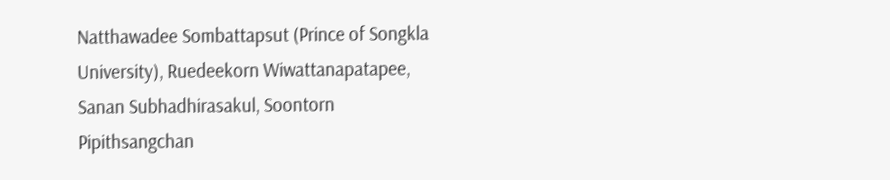Natthawadee Sombattapsut (Prince of Songkla University), Ruedeekorn Wiwattanapatapee, Sanan Subhadhirasakul, Soontorn Pipithsangchan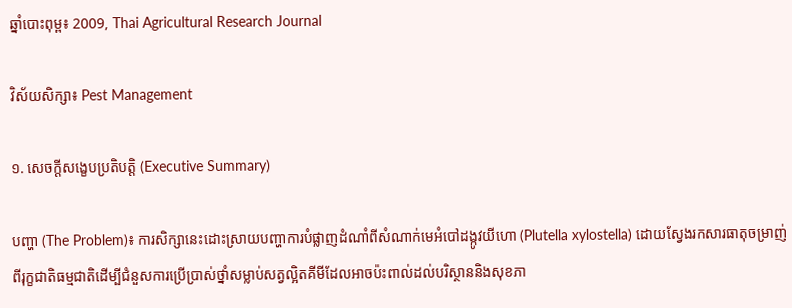ឆ្នាំបោះពុម្ព៖ 2009, Thai Agricultural Research Journal

វិស័យសិក្សា៖ Pest Management

១. សេចក្តីសង្ខេបប្រតិបត្តិ (Executive Summary)

បញ្ហា (The Problem)៖ ការសិក្សានេះដោះស្រាយបញ្ហាការបំផ្លាញដំណាំពីសំណាក់មេអំបៅដង្កូវយីហោ (Plutella xylostella) ដោយស្វែងរកសារធាតុចម្រាញ់ពីរុក្ខជាតិធម្មជាតិដើម្បីជំនួសការប្រើប្រាស់ថ្នាំសម្លាប់សត្វល្អិតគីមីដែលអាចប៉ះពាល់ដល់បរិស្ថាននិងសុខភា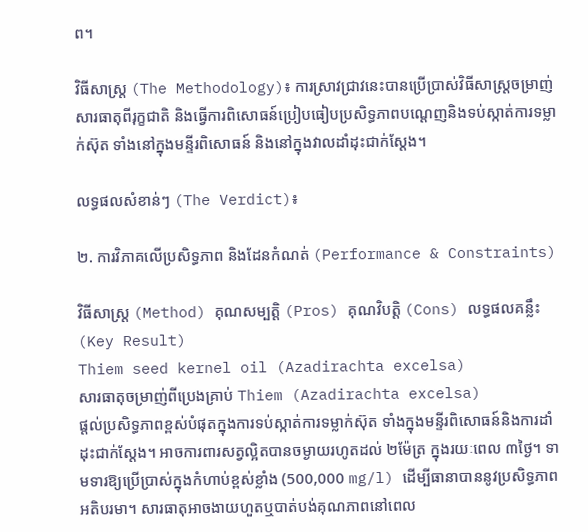ព។

វិធីសាស្ត្រ (The Methodology)៖ ការស្រាវជ្រាវនេះបានប្រើប្រាស់វិធីសាស្ត្រចម្រាញ់សារធាតុពីរុក្ខជាតិ និងធ្វើការពិសោធន៍ប្រៀបធៀបប្រសិទ្ធភាពបណ្តេញនិងទប់ស្កាត់ការទម្លាក់ស៊ុត ទាំងនៅក្នុងមន្ទីរពិសោធន៍ និងនៅក្នុងវាលដាំដុះជាក់ស្តែង។

លទ្ធផលសំខាន់ៗ (The Verdict)៖

២. ការវិភាគលើប្រសិទ្ធភាព និងដែនកំណត់ (Performance & Constraints)

វិធីសាស្ត្រ (Method) គុណសម្បត្តិ (Pros) គុណវិបត្តិ (Cons) លទ្ធផលគន្លឹះ (Key Result)
Thiem seed kernel oil (Azadirachta excelsa)
សារធាតុចម្រាញ់ពីប្រេងគ្រាប់ Thiem (Azadirachta excelsa)
ផ្តល់ប្រសិទ្ធភាពខ្ពស់បំផុតក្នុងការទប់ស្កាត់ការទម្លាក់ស៊ុត ទាំងក្នុងមន្ទីរពិសោធន៍និងការដាំដុះជាក់ស្តែង។ អាចការពារសត្វល្អិតបានចម្ងាយរហូតដល់ ២ម៉ែត្រ ក្នុងរយៈពេល ៣ថ្ងៃ។ ទាមទារឱ្យប្រើប្រាស់ក្នុងកំហាប់ខ្ពស់ខ្លាំង (500,000 mg/l) ដើម្បីធានាបាននូវប្រសិទ្ធភាពអតិបរមា។ សារធាតុអាចងាយហួតឬបាត់បង់គុណភាពនៅពេល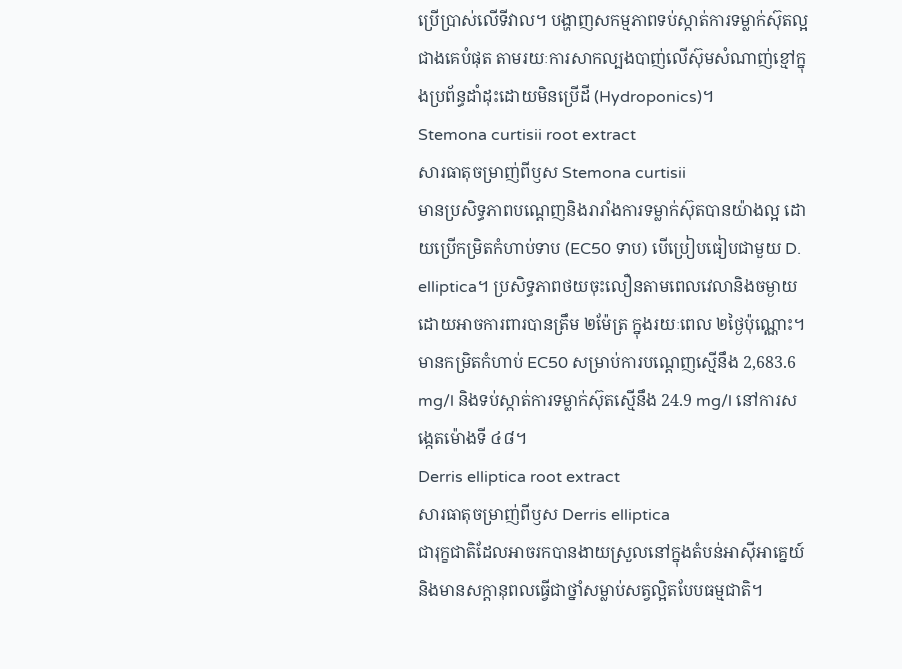ប្រើប្រាស់លើទីវាល។ បង្ហាញសកម្មភាពទប់ស្កាត់ការទម្លាក់ស៊ុតល្អជាងគេបំផុត តាមរយៈការសាកល្បងបាញ់លើស៊ុមសំណាញ់ខ្មៅក្នុងប្រព័ន្ធដាំដុះដោយមិនប្រើដី (Hydroponics)។
Stemona curtisii root extract
សារធាតុចម្រាញ់ពីឫស Stemona curtisii
មានប្រសិទ្ធភាពបណ្តេញនិងរារាំងការទម្លាក់ស៊ុតបានយ៉ាងល្អ ដោយប្រើកម្រិតកំហាប់ទាប (EC50 ទាប) បើប្រៀបធៀបជាមួយ D. elliptica។ ប្រសិទ្ធភាពថយចុះលឿនតាមពេលវេលានិងចម្ងាយ ដោយអាចការពារបានត្រឹម ២ម៉ែត្រ ក្នុងរយៈពេល ២ថ្ងៃប៉ុណ្ណោះ។ មានកម្រិតកំហាប់ EC50 សម្រាប់ការបណ្តេញស្មើនឹង 2,683.6 mg/l និងទប់ស្កាត់ការទម្លាក់ស៊ុតស្មើនឹង 24.9 mg/l នៅការសង្កេតម៉ោងទី ៤៨។
Derris elliptica root extract
សារធាតុចម្រាញ់ពីឫស Derris elliptica
ជារុក្ខជាតិដែលអាចរកបានងាយស្រួលនៅក្នុងតំបន់អាស៊ីអាគ្នេយ៍ និងមានសក្តានុពលធ្វើជាថ្នាំសម្លាប់សត្វល្អិតបែបធម្មជាតិ។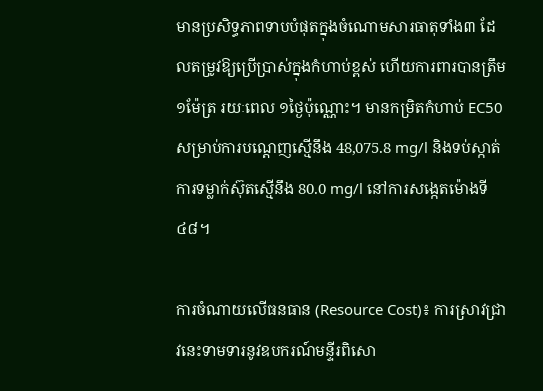មានប្រសិទ្ធភាពទាបបំផុតក្នុងចំណោមសារធាតុទាំង៣ ដែលតម្រូវឱ្យប្រើប្រាស់ក្នុងកំហាប់ខ្ពស់ ហើយការពារបានត្រឹម ១ម៉ែត្រ រយៈពេល ១ថ្ងៃប៉ុណ្ណោះ។ មានកម្រិតកំហាប់ EC50 សម្រាប់ការបណ្តេញស្មើនឹង 48,075.8 mg/l និងទប់ស្កាត់ការទម្លាក់ស៊ុតស្មើនឹង 80.0 mg/l នៅការសង្កេតម៉ោងទី ៤៨។

ការចំណាយលើធនធាន (Resource Cost)៖ ការស្រាវជ្រាវនេះទាមទារនូវឧបករណ៍មន្ទីរពិសោ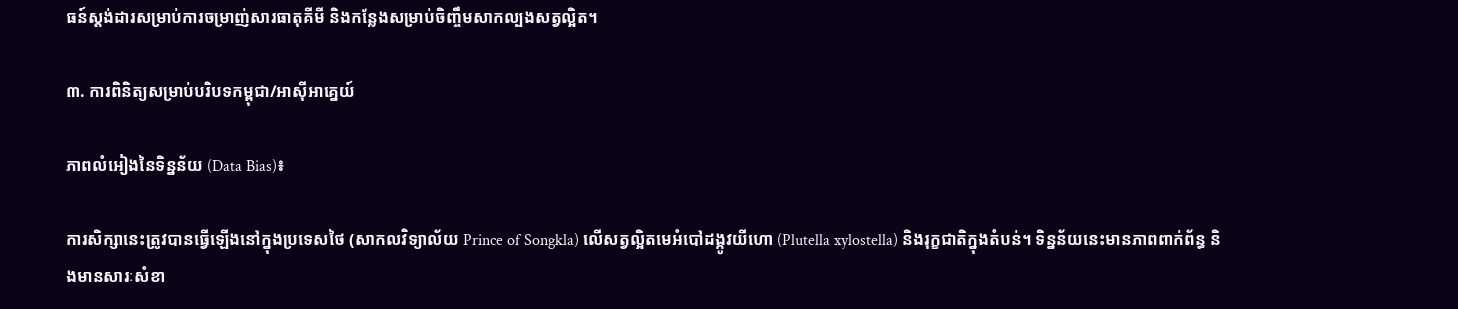ធន៍ស្តង់ដារសម្រាប់ការចម្រាញ់សារធាតុគីមី និងកន្លែងសម្រាប់ចិញ្ចឹមសាកល្បងសត្វល្អិត។

៣. ការពិនិត្យសម្រាប់បរិបទកម្ពុជា/អាស៊ីអាគ្នេយ៍

ភាពលំអៀងនៃទិន្នន័យ (Data Bias)៖

ការសិក្សានេះត្រូវបានធ្វើឡើងនៅក្នុងប្រទេសថៃ (សាកលវិទ្យាល័យ Prince of Songkla) លើសត្វល្អិតមេអំបៅដង្កូវយីហោ (Plutella xylostella) និងរុក្ខជាតិក្នុងតំបន់។ ទិន្នន័យនេះមានភាពពាក់ព័ន្ធ និងមានសារៈសំខា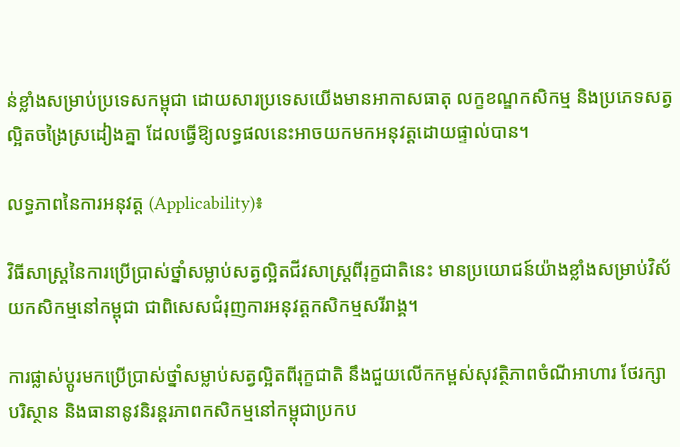ន់ខ្លាំងសម្រាប់ប្រទេសកម្ពុជា ដោយសារប្រទេសយើងមានអាកាសធាតុ លក្ខខណ្ឌកសិកម្ម និងប្រភេទសត្វល្អិតចង្រៃស្រដៀងគ្នា ដែលធ្វើឱ្យលទ្ធផលនេះអាចយកមកអនុវត្តដោយផ្ទាល់បាន។

លទ្ធភាពនៃការអនុវត្ត (Applicability)៖

វិធីសាស្ត្រនៃការប្រើប្រាស់ថ្នាំសម្លាប់សត្វល្អិតជីវសាស្ត្រពីរុក្ខជាតិនេះ មានប្រយោជន៍យ៉ាងខ្លាំងសម្រាប់វិស័យកសិកម្មនៅកម្ពុជា ជាពិសេសជំរុញការអនុវត្តកសិកម្មសរីរាង្គ។

ការផ្លាស់ប្តូរមកប្រើប្រាស់ថ្នាំសម្លាប់សត្វល្អិតពីរុក្ខជាតិ នឹងជួយលើកកម្ពស់សុវត្ថិភាពចំណីអាហារ ថែរក្សាបរិស្ថាន និងធានានូវនិរន្តរភាពកសិកម្មនៅកម្ពុជាប្រកប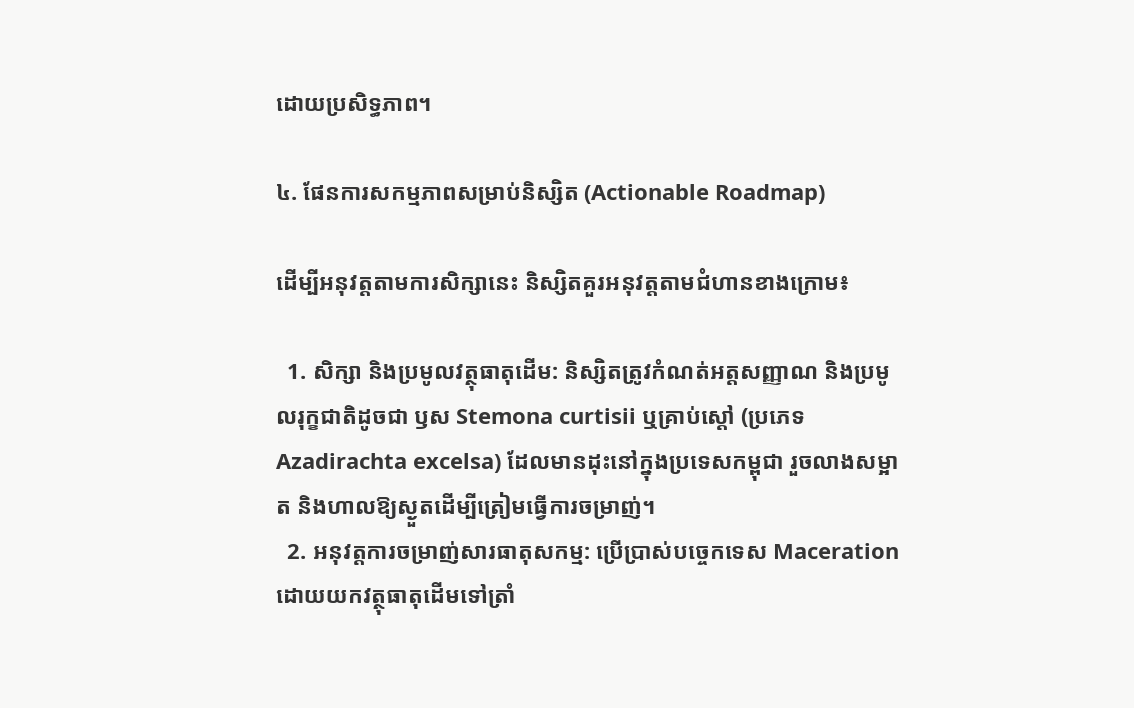ដោយប្រសិទ្ធភាព។

៤. ផែនការសកម្មភាពសម្រាប់និស្សិត (Actionable Roadmap)

ដើម្បីអនុវត្តតាមការសិក្សានេះ និស្សិតគួរអនុវត្តតាមជំហានខាងក្រោម៖

  1. សិក្សា និងប្រមូលវត្ថុធាតុដើម: និស្សិតត្រូវកំណត់អត្តសញ្ញាណ និងប្រមូលរុក្ខជាតិដូចជា ឫស Stemona curtisii ឬគ្រាប់ស្តៅ (ប្រភេទ Azadirachta excelsa) ដែលមានដុះនៅក្នុងប្រទេសកម្ពុជា រួចលាងសម្អាត និងហាលឱ្យស្ងួតដើម្បីត្រៀមធ្វើការចម្រាញ់។
  2. អនុវត្តការចម្រាញ់សារធាតុសកម្ម: ប្រើប្រាស់បច្ចេកទេស Maceration ដោយយកវត្ថុធាតុដើមទៅត្រាំ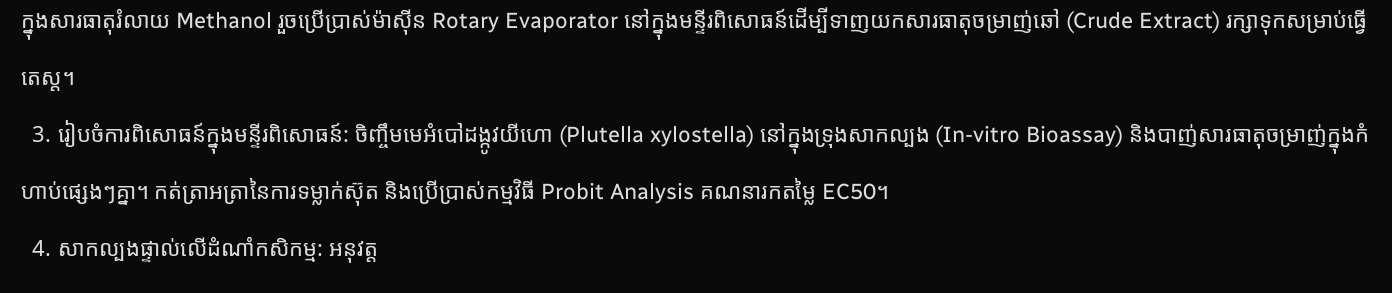ក្នុងសារធាតុរំលាយ Methanol រួចប្រើប្រាស់ម៉ាស៊ីន Rotary Evaporator នៅក្នុងមន្ទីរពិសោធន៍ដើម្បីទាញយកសារធាតុចម្រាញ់ឆៅ (Crude Extract) រក្សាទុកសម្រាប់ធ្វើតេស្ត។
  3. រៀបចំការពិសោធន៍ក្នុងមន្ទីរពិសោធន៍: ចិញ្ចឹមមេអំបៅដង្កូវយីហោ (Plutella xylostella) នៅក្នុងទ្រុងសាកល្បង (In-vitro Bioassay) និងបាញ់សារធាតុចម្រាញ់ក្នុងកំហាប់ផ្សេងៗគ្នា។ កត់ត្រាអត្រានៃការទម្លាក់ស៊ុត និងប្រើប្រាស់កម្មវិធី Probit Analysis គណនារកតម្លៃ EC50។
  4. សាកល្បងផ្ទាល់លើដំណាំកសិកម្ម: អនុវត្ត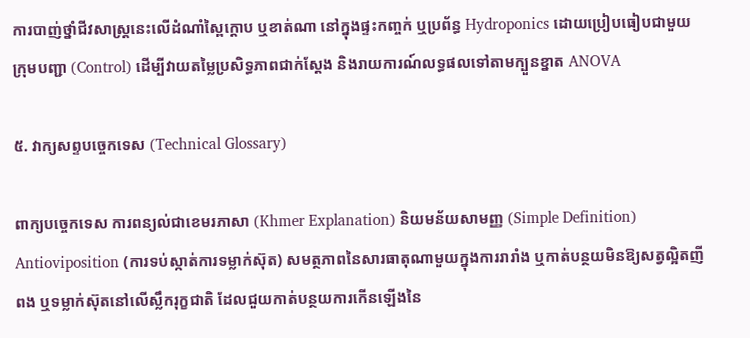ការបាញ់ថ្នាំជីវសាស្ត្រនេះលើដំណាំស្ពៃក្តោប ឬខាត់ណា នៅក្នុងផ្ទះកញ្ចក់ ឬប្រព័ន្ធ Hydroponics ដោយប្រៀបធៀបជាមួយក្រុមបញ្ជា (Control) ដើម្បីវាយតម្លៃប្រសិទ្ធភាពជាក់ស្តែង និងរាយការណ៍លទ្ធផលទៅតាមក្បួនខ្នាត ANOVA

៥. វាក្យសព្ទបច្ចេកទេស (Technical Glossary)

ពាក្យបច្ចេកទេស ការពន្យល់ជាខេមរភាសា (Khmer Explanation) និយមន័យសាមញ្ញ (Simple Definition)
Antioviposition (ការទប់ស្កាត់ការទម្លាក់ស៊ុត) សមត្ថភាពនៃសារធាតុណាមួយក្នុងការរារាំង ឬកាត់បន្ថយមិនឱ្យសត្វល្អិតញីពង ឬទម្លាក់ស៊ុតនៅលើស្លឹករុក្ខជាតិ ដែលជួយកាត់បន្ថយការកើនឡើងនៃ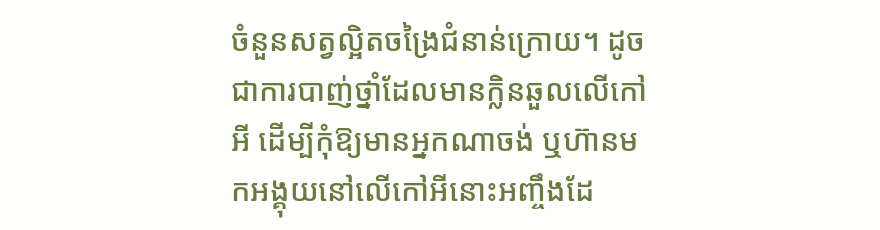ចំនួនសត្វល្អិតចង្រៃជំនាន់ក្រោយ។ ដូចជាការបាញ់ថ្នាំដែលមានក្លិនឆួលលើកៅអី ដើម្បីកុំឱ្យមានអ្នកណាចង់ ឬហ៊ានមកអង្គុយនៅលើកៅអីនោះអញ្ចឹងដែ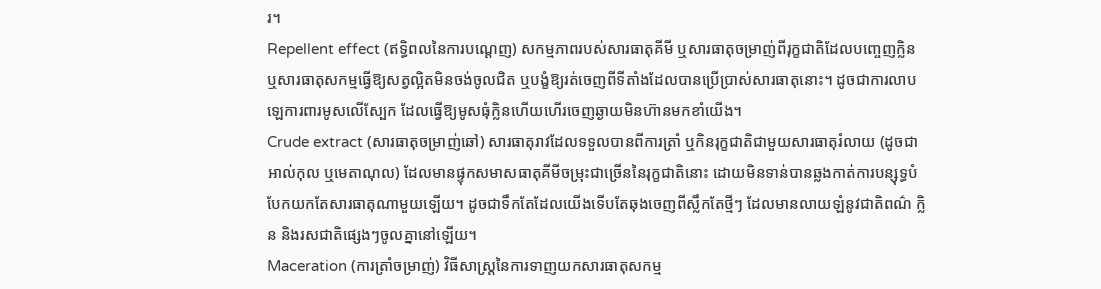រ។
Repellent effect (ឥទ្ធិពលនៃការបណ្តេញ) សកម្មភាពរបស់សារធាតុគីមី ឬសារធាតុចម្រាញ់ពីរុក្ខជាតិដែលបញ្ចេញក្លិន ឬសារធាតុសកម្មធ្វើឱ្យសត្វល្អិតមិនចង់ចូលជិត ឬបង្ខំឱ្យរត់ចេញពីទីតាំងដែលបានប្រើប្រាស់សារធាតុនោះ។ ដូចជាការលាបឡេការពារមូសលើស្បែក ដែលធ្វើឱ្យមូសធុំក្លិនហើយហើរចេញឆ្ងាយមិនហ៊ានមកខាំយើង។
Crude extract (សារធាតុចម្រាញ់ឆៅ) សារធាតុរាវដែលទទួលបានពីការត្រាំ ឬកិនរុក្ខជាតិជាមួយសារធាតុរំលាយ (ដូចជាអាល់កុល ឬមេតាណុល) ដែលមានផ្ទុកសមាសធាតុគីមីចម្រុះជាច្រើននៃរុក្ខជាតិនោះ ដោយមិនទាន់បានឆ្លងកាត់ការបន្សុទ្ធបំបែកយកតែសារធាតុណាមួយឡើយ។ ដូចជាទឹកតែដែលយើងទើបតែឆុងចេញពីស្លឹកតែថ្មីៗ ដែលមានលាយឡំនូវជាតិពណ៌ ក្លិន និងរសជាតិផ្សេងៗចូលគ្នានៅឡើយ។
Maceration (ការត្រាំចម្រាញ់) វិធីសាស្ត្រនៃការទាញយកសារធាតុសកម្ម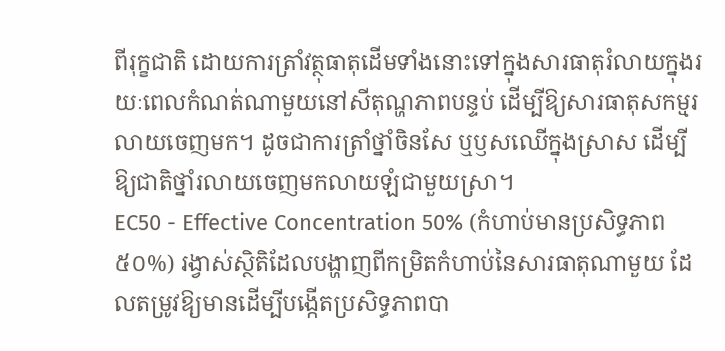ពីរុក្ខជាតិ ដោយការត្រាំវត្ថុធាតុដើមទាំងនោះទៅក្នុងសារធាតុរំលាយក្នុងរយៈពេលកំណត់ណាមួយនៅសីតុណ្ហភាពបន្ទប់ ដើម្បីឱ្យសារធាតុសកម្មរលាយចេញមក។ ដូចជាការត្រាំថ្នាំចិនសែ ឬឫសឈើក្នុងស្រាស ដើម្បីឱ្យជាតិថ្នាំរលាយចេញមកលាយឡំជាមួយស្រា។
EC50 - Effective Concentration 50% (កំហាប់មានប្រសិទ្ធភាព ៥០%) រង្វាស់ស្ថិតិដែលបង្ហាញពីកម្រិតកំហាប់នៃសារធាតុណាមួយ ដែលតម្រូវឱ្យមានដើម្បីបង្កើតប្រសិទ្ធភាពបា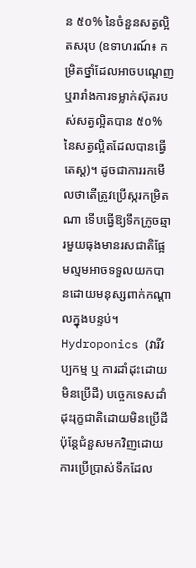ន ៥០% នៃចំនួនសត្វល្អិតសរុប (ឧទាហរណ៍៖ កម្រិតថ្នាំដែលអាចបណ្តេញ ឬរារាំងការទម្លាក់ស៊ុតរបស់សត្វល្អិតបាន ៥០% នៃសត្វល្អិតដែលបានធ្វើតេស្ត)។ ដូចជាការរកមើលថាតើត្រូវប្រើស្ករកម្រិតណា ទើបធ្វើឱ្យទឹកក្រូចឆ្មារមួយធុងមានរសជាតិផ្អែមល្មមអាចទទួលយកបានដោយមនុស្សពាក់កណ្តាលក្នុងបន្ទប់។
Hydroponics (វារីវប្បកម្ម ឬ ការដាំដុះដោយមិនប្រើដី) បច្ចេកទេសដាំដុះរុក្ខជាតិដោយមិនប្រើដី ប៉ុន្តែជំនួសមកវិញដោយការប្រើប្រាស់ទឹកដែល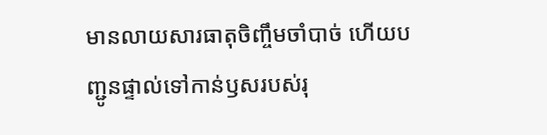មានលាយសារធាតុចិញ្ចឹមចាំបាច់ ហើយបញ្ជូនផ្ទាល់ទៅកាន់ឫសរបស់រុ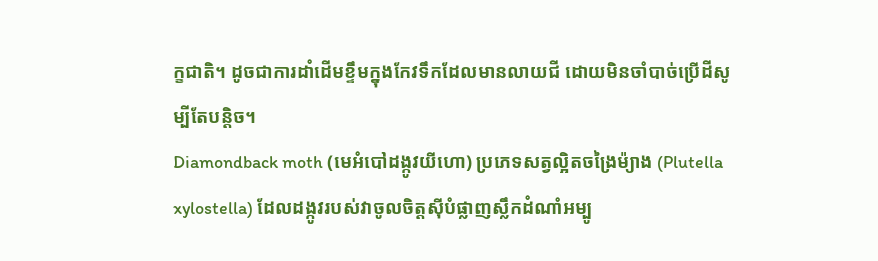ក្ខជាតិ។ ដូចជាការដាំដើមខ្ទឹមក្នុងកែវទឹកដែលមានលាយជី ដោយមិនចាំបាច់ប្រើដីសូម្បីតែបន្តិច។
Diamondback moth (មេអំបៅដង្កូវយីហោ) ប្រភេទសត្វល្អិតចង្រៃម៉្យាង (Plutella xylostella) ដែលដង្កូវរបស់វាចូលចិត្តស៊ីបំផ្លាញស្លឹកដំណាំអម្បូ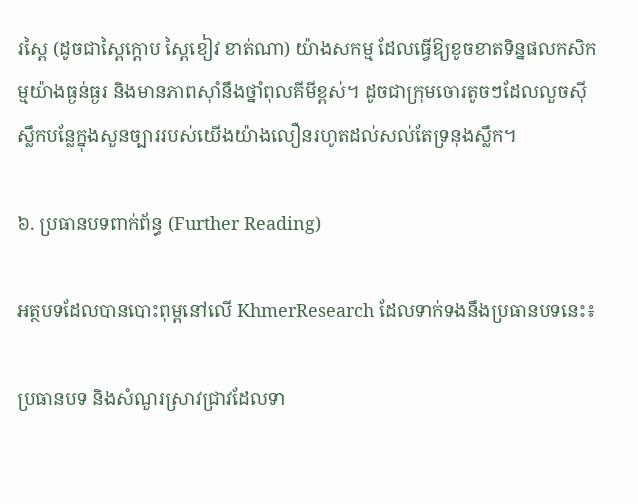រស្ពៃ (ដូចជាស្ពៃក្តោប ស្ពៃខៀវ ខាត់ណា) យ៉ាងសកម្ម ដែលធ្វើឱ្យខូចខាតទិន្នផលកសិកម្មយ៉ាងធ្ងន់ធ្ងរ និងមានភាពស៊ាំនឹងថ្នាំពុលគីមីខ្ពស់។ ដូចជាក្រុមចោរតូចៗដែលលួចស៊ីស្លឹកបន្លែក្នុងសួនច្បាររបស់យើងយ៉ាងលឿនរហូតដល់សល់តែទ្រនុងស្លឹក។

៦. ប្រធានបទពាក់ព័ន្ធ (Further Reading)

អត្ថបទដែលបានបោះពុម្ពនៅលើ KhmerResearch ដែលទាក់ទងនឹងប្រធានបទនេះ៖

ប្រធានបទ និងសំណួរស្រាវជ្រាវដែលទា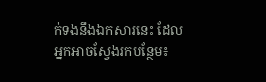ក់ទងនឹងឯកសារនេះ ដែលអ្នកអាចស្វែងរកបន្ថែម៖